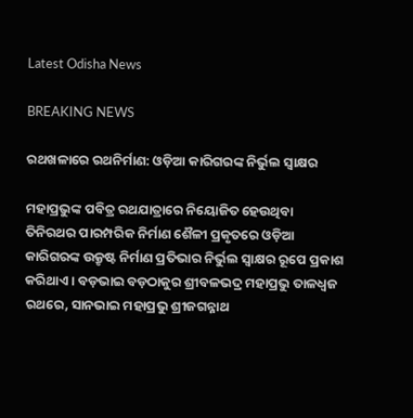Latest Odisha News

BREAKING NEWS

ରଥଖଳାରେ ରଥନିର୍ମାଣ: ଓଡ଼ିଆ କାରିଗରଙ୍କ ନିର୍ଭୁଲ ସ୍ୱାକ୍ଷର

ମହାପ୍ରଭୁଙ୍କ ପବିତ୍ର ରଥଯାତ୍ରାରେ ନିୟୋଜିତ ହେଉଥିବା ତିନିରଥର ପାରମ୍ପରିକ ନିର୍ମାଣ ଶୈଳୀ ପ୍ରକୃତରେ ଓଡ଼ିଆ କାରିଗରଙ୍କ ଉକ୍ରୃଷ୍ଟ ନିର୍ମାଣ ପ୍ରତିଭାର ନିର୍ଭୁଲ ସ୍ୱାକ୍ଷର ରୂପେ ପ୍ରକାଶ କରିଥାଏ । ବଡ଼ଭାଇ ବଡ଼ଠାକୁର ଶ୍ରୀବଳଭଦ୍ର ମହାପ୍ରଭୁ ତାଳଧ୍ୱଜ ରଥରେ, ସାନଭାଇ ମହାପ୍ରଭୁ ଶ୍ରୀଜଗନ୍ନାଥ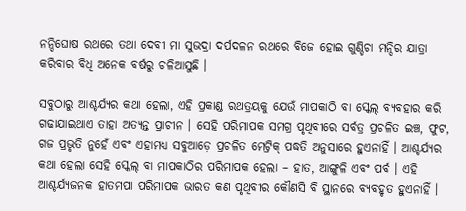ନନ୍ଦିଘୋଷ ରଥରେ ତଥା ଦେବୀ ମା ସୁଭଦ୍ରା ଦର୍ପଦଳନ ରଥରେ ବିଜେ ହୋଇ ଗୁଣ୍ଡିଚା ମନ୍ଦିର ଯାତ୍ରା କରିବାର ବିଧି ଅନେକ ବର୍ଷରୁ ଚଳିଆସୁଛି ।

ସବୁଠାରୁ ଆଶ୍ଚର୍ଯ୍ୟର କଥା ହେଲା, ଏହି ପ୍ରକାଣ୍ଡ ରଥତ୍ରୟକୁ ଯେଉଁ ମାପକାଠି ବା ସ୍କେଲ୍ ବ୍ୟବହାର କରି ଗଢାଯାଇଥାଏ ତାହା ଅତ୍ୟନ୍ତ ପ୍ରାଚୀନ । ସେହି ପରିମାପକ ସମଗ୍ର ପୃଥିବୀରେ ସର୍ବତ୍ର ପ୍ରଚଳିତ ଇଞ୍ଚ, ଫୁଟ, ଗଜ ପ୍ରଭୃତି ନୁହେଁ ଏବଂ ଏହାମଧ୍ୟ ସବୁଆଡ଼େ ପ୍ରଚଳିତ ମେଟ୍ରିକ୍ ପଦ୍ଧତି ଅନୁସାରେ ହୁଏନାହିଁ । ଆଶ୍ଚର୍ଯ୍ୟର କଥା ହେଲା ସେହି ସ୍କେଲ୍ ବା ମାପକାଠିର ପରିମାପକ ହେଲା – ହାତ, ଆଙ୍ଗୁଳି ଏବଂ ପର୍ବ । ଏହି ଆଶ୍ଚର୍ଯ୍ୟଜନକ ହାତମପା ପରିମାପକ ଭାରତ କଣ ପୃଥିବୀର କୌଣସି ବି ସ୍ଥାନରେ ବ୍ୟବହୃତ ହୁଏନାହିଁ ।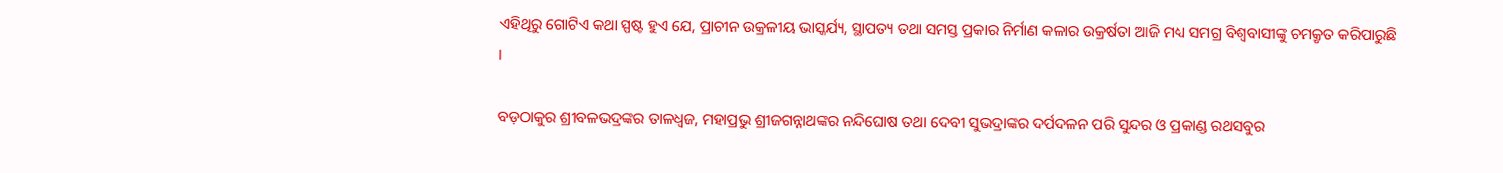ଏହିଥିରୁ ଗୋଟିଏ କଥା ସ୍ପଷ୍ଟ ହୁଏ ଯେ, ପ୍ରାଚୀନ ଉକ୍ରଳୀୟ ଭାସ୍କର୍ଯ୍ୟ, ସ୍ଥାପତ୍ୟ ତଥା ସମସ୍ତ ପ୍ରକାର ନିର୍ମାଣ କଳାର ଉକ୍ରର୍ଷତା ଆଜି ମଧ୍ୟ ସମଗ୍ର ବିଶ୍ୱବାସୀଙ୍କୁ ଚମକ୍ରୃତ କରିପାରୁଛି ।

ବଡ଼ଠାକୁର ଶ୍ରୀବଳଭଦ୍ରଙ୍କର ତାଳଧ୍ୱଜ, ମହାପ୍ରଭୁ ଶ୍ରୀଜଗନ୍ନାଥଙ୍କର ନନ୍ଦିଘୋଷ ତଥା ଦେବୀ ସୁଭଦ୍ରାଙ୍କର ଦର୍ପଦଳନ ପରି ସୁନ୍ଦର ଓ ପ୍ରକାଣ୍ଡ ରଥସବୁର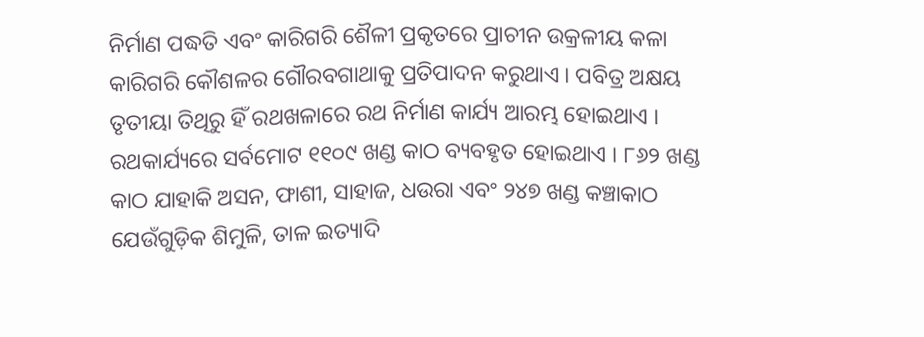ନିର୍ମାଣ ପଦ୍ଧତି ଏବଂ କାରିଗରି ଶୈଳୀ ପ୍ରକୃତରେ ପ୍ରାଚୀନ ଉକ୍ରଳୀୟ କଳା କାରିଗରି କୌଶଳର ଗୌରବଗାଥାକୁ ପ୍ରତିପାଦନ କରୁଥାଏ । ପବିତ୍ର ଅକ୍ଷୟ ତୃତୀୟା ତିଥିରୁ ହିଁ ରଥଖଳାରେ ରଥ ନିର୍ମାଣ କାର୍ଯ୍ୟ ଆରମ୍ଭ ହୋଇଥାଏ । ରଥକାର୍ଯ୍ୟରେ ସର୍ବମୋଟ ୧୧୦୯ ଖଣ୍ଡ କାଠ ବ୍ୟବହୃତ ହୋଇଥାଏ । ୮୬୨ ଖଣ୍ଡ କାଠ ଯାହାକି ଅସନ, ଫାଶୀ, ସାହାଜ, ଧଉରା ଏବଂ ୨୪୭ ଖଣ୍ଡ କଞ୍ଚାକାଠ ଯେଉଁଗୁଡ଼ିକ ଶିମୁଳି, ତାଳ ଇତ୍ୟାଦି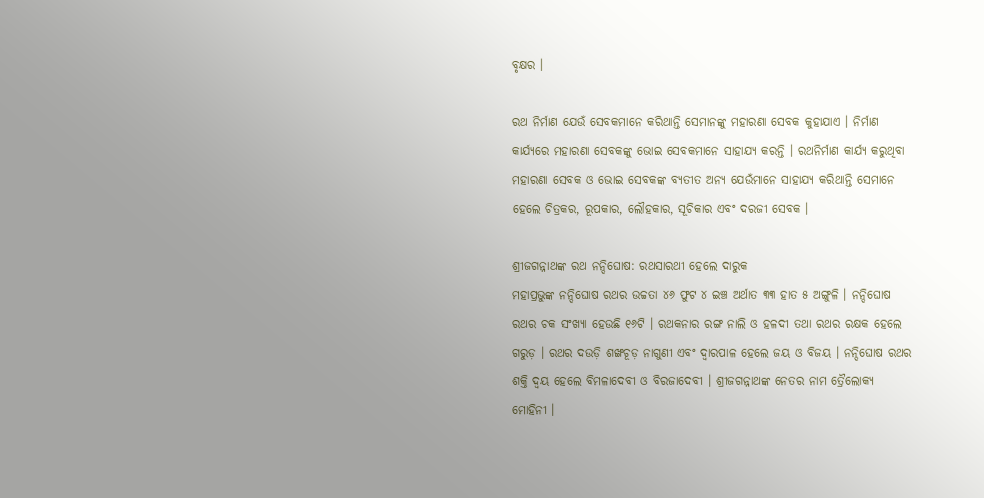ବୃକ୍ଷର ।

ରଥ ନିର୍ମାଣ ଯେଉଁ ସେବକମାନେ କରିଥାନ୍ତି ସେମାନଙ୍କୁ ମହାରଣା ସେବକ କୁହାଯାଏ । ନିର୍ମାଣ କାର୍ଯ୍ୟରେ ମହାରଣା ସେବକଙ୍କୁ ଭୋଇ ସେବକମାନେ ସାହାଯ୍ୟ କରନ୍ତି । ରଥନିର୍ମାଣ କାର୍ଯ୍ୟ କରୁଥିବା ମହାରଣା ସେବକ ଓ ଭୋଇ ସେବକଙ୍କ ବ୍ୟତୀତ ଅନ୍ୟ ଯେଉଁମାନେ ସାହାଯ୍ୟ କରିଥାନ୍ତି ସେମାନେ ହେଲେ ଚିତ୍ରକର, ରୂପକାର, ଲୌହକାର, ସୂଚିକାର ଏବଂ ଦରଜୀ ସେବକ ।

ଶ୍ରୀଜଗନ୍ନାଥଙ୍କ ରଥ ନନ୍ଦିଘୋଷ: ରଥସାରଥୀ ହେଲେ ଦାରୁକ
ମହାପ୍ରଭୁଙ୍କ ନନ୍ଦିଘୋଷ ରଥର ଉଚ୍ଚତା ୪୬ ଫୁଟ ୪ ଇଞ୍ଚ ଅର୍ଥାତ ୩୩ ହାତ ୫ ଅଙ୍ଗୁଳି । ନନ୍ଦିଘୋଷ ରଥର ଚକ ସଂଖ୍ୟା ହେଉଛି ୧୬ଟି । ରଥକନାର ରଙ୍ଗ ନାଲି ଓ ହଳଦୀ ତଥା ରଥର ରକ୍ଷକ ହେଲେ ଗରୁଡ଼ । ରଥର ଦଉଡ଼ି ଶଙ୍ଖଚୂଡ଼ ନାଗୁଣୀ ଏବଂ ଦ୍ୱାରପାଳ ହେଲେ ଜୟ ଓ ବିଜୟ । ନନ୍ଦିଘୋଷ ରଥର ଶକ୍ତି ଦ୍ୱୟ ହେଲେ ବିମଳାଦେବୀ ଓ ବିରଜାଦେବୀ । ଶ୍ରୀଜଗନ୍ନାଥଙ୍କ ନେତର ନାମ ତ୍ରୈଲୋକ୍ୟ ମୋହିନୀ ।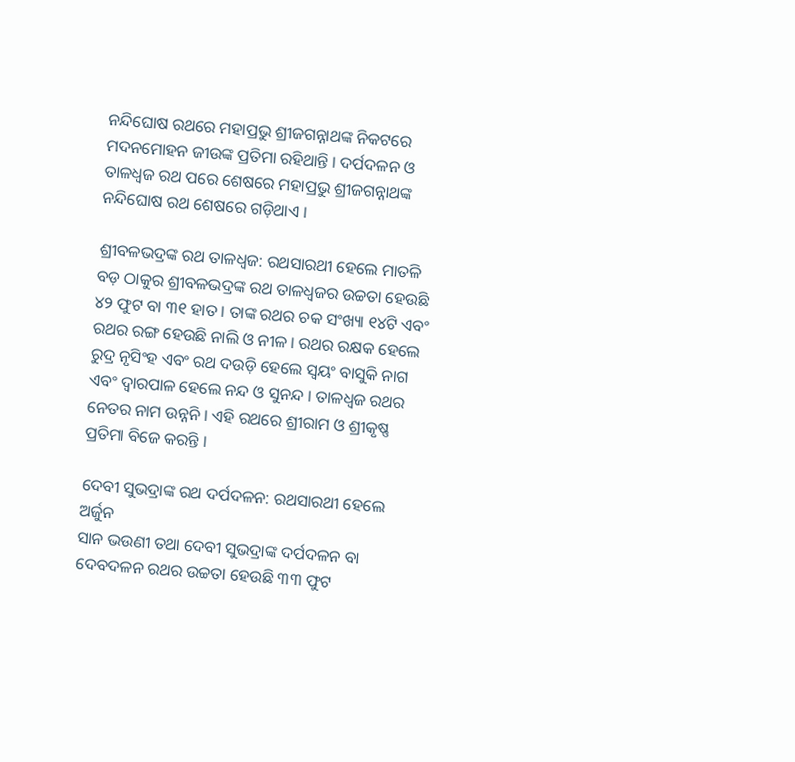ନନ୍ଦିଘୋଷ ରଥରେ ମହାପ୍ରଭୁ ଶ୍ରୀଜଗନ୍ନାଥଙ୍କ ନିକଟରେ ମଦନମୋହନ ଜୀଉଙ୍କ ପ୍ରତିମା ରହିଥାନ୍ତି । ଦର୍ପଦଳନ ଓ ତାଳଧ୍ୱଜ ରଥ ପରେ ଶେଷରେ ମହାପ୍ରଭୁ ଶ୍ରୀଜଗନ୍ନାଥଙ୍କ ନନ୍ଦିଘୋଷ ରଥ ଶେଷରେ ଗଡ଼ିଥାଏ ।

ଶ୍ରୀବଳଭଦ୍ରଙ୍କ ରଥ ତାଳଧ୍ୱଜ: ରଥସାରଥୀ ହେଲେ ମାତଳି
ବଡ଼ ଠାକୁର ଶ୍ରୀବଳଭଦ୍ରଙ୍କ ରଥ ତାଳଧ୍ୱଜର ଉଚ୍ଚତା ହେଉଛି ୪୨ ଫୁଟ ବା ୩୧ ହାତ । ତାଙ୍କ ରଥର ଚକ ସଂଖ୍ୟା ୧୪ଟି ଏବଂ ରଥର ରଙ୍ଗ ହେଉଛି ନାଲି ଓ ନୀଳ । ରଥର ରକ୍ଷକ ହେଲେ ରୁଦ୍ର ନୃସିଂହ ଏବଂ ରଥ ଦଉଡ଼ି ହେଲେ ସ୍ୱୟଂ ବାସୁକି ନାଗ ଏବଂ ଦ୍ୱାରପାଳ ହେଲେ ନନ୍ଦ ଓ ସୁନନ୍ଦ । ତାଳଧ୍ୱଜ ରଥର ନେତର ନାମ ଉନ୍ନନି । ଏହି ରଥରେ ଶ୍ରୀରାମ ଓ ଶ୍ରୀକୃଷ୍ଣ ପ୍ରତିମା ବିଜେ କରନ୍ତି ।

ଦେବୀ ସୁଭଦ୍ରାଙ୍କ ରଥ ଦର୍ପଦଳନ: ରଥସାରଥୀ ହେଲେ ଅର୍ଜୁନ
ସାନ ଭଉଣୀ ତଥା ଦେବୀ ସୁଭଦ୍ରାଙ୍କ ଦର୍ପଦଳନ ବା ଦେବଦଳନ ରଥର ଉଚ୍ଚତା ହେଉଛି ୩୩ ଫୁଟ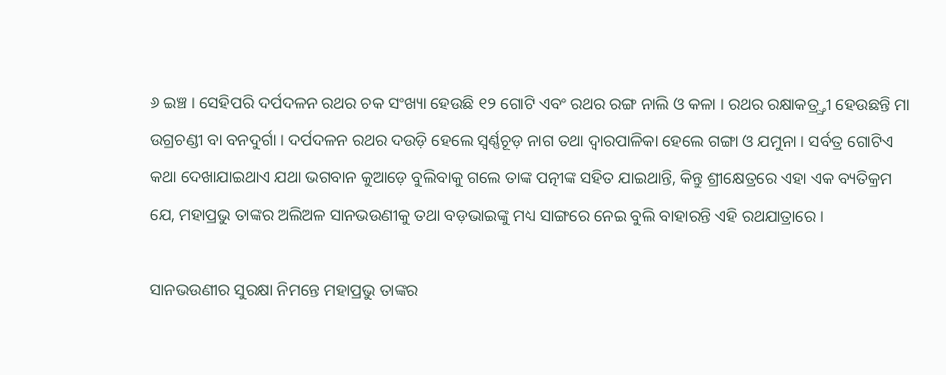୬ ଇଞ୍ଚ । ସେହିପରି ଦର୍ପଦଳନ ରଥର ଚକ ସଂଖ୍ୟା ହେଉଛି ୧୨ ଗୋଟି ଏବଂ ରଥର ରଙ୍ଗ ନାଲି ଓ କଳା । ରଥର ରକ୍ଷାକତ୍ର୍ତ୍ରୀ ହେଉଛନ୍ତି ମା ଉଗ୍ରଚଣ୍ଡୀ ବା ବନଦୁର୍ଗା । ଦର୍ପଦଳନ ରଥର ଦଉଡ଼ି ହେଲେ ସ୍ୱର୍ଣ୍ଣଚୂଡ଼ ନାଗ ତଥା ଦ୍ୱାରପାଳିକା ହେଲେ ଗଙ୍ଗା ଓ ଯମୁନା । ସର୍ବତ୍ର ଗୋଟିଏ କଥା ଦେଖାଯାଇଥାଏ ଯଥା ଭଗବାନ କୁଆଡ଼େ ବୁଲିବାକୁ ଗଲେ ତାଙ୍କ ପତ୍ନୀଙ୍କ ସହିତ ଯାଇଥାନ୍ତି, କିନ୍ତୁ ଶ୍ରୀକ୍ଷେତ୍ରରେ ଏହା ଏକ ବ୍ୟତିକ୍ରମ ଯେ, ମହାପ୍ରଭୁ ତାଙ୍କର ଅଲିଅଳ ସାନଭଉଣୀକୁ ତଥା ବଡ଼ଭାଇଙ୍କୁ ମଧ୍ୟ ସାଙ୍ଗରେ ନେଇ ବୁଲି ବାହାରନ୍ତି ଏହି ରଥଯାତ୍ରାରେ ।

ସାନଭଉଣୀର ସୁରକ୍ଷା ନିମନ୍ତେ ମହାପ୍ରଭୁ ତାଙ୍କର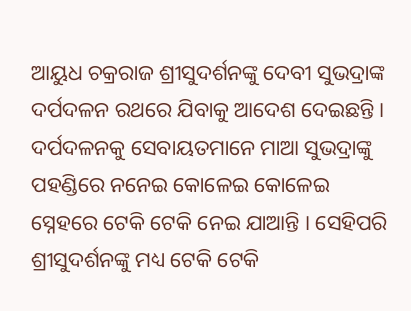ଆୟୁଧ ଚକ୍ରରାଜ ଶ୍ରୀସୁଦର୍ଶନଙ୍କୁ ଦେବୀ ସୁଭଦ୍ରାଙ୍କ ଦର୍ପଦଳନ ରଥରେ ଯିବାକୁ ଆଦେଶ ଦେଇଛନ୍ତି । ଦର୍ପଦଳନକୁ ସେବାୟତମାନେ ମାଆ ସୁଭଦ୍ରାଙ୍କୁ ପହଣ୍ଡିରେ ନନେଇ କୋଳେଇ କୋଳେଇ ସ୍ନେହରେ ଟେକି ଟେକି ନେଇ ଯାଆନ୍ତି । ସେହିପରି ଶ୍ରୀସୁଦର୍ଶନଙ୍କୁ ମଧ୍ୟ ଟେକି ଟେକି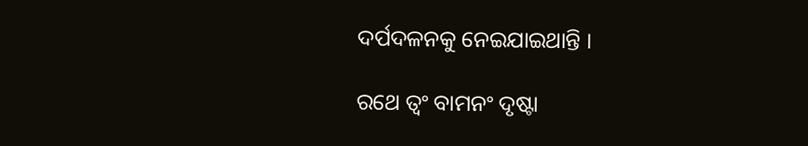ଦର୍ପଦଳନକୁ ନେଇଯାଇଥାନ୍ତି ।

ରଥେ ତ୍ୱଂ ବାମନଂ ଦୃଷ୍ଟା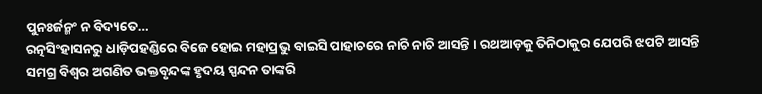ପୁନଃର୍ଜନ୍ମଂ ନ ବିଦ୍ୟତେ…
ରତ୍ନସିଂହାସନରୁ ଧାଡ଼ିପହଣ୍ଡିରେ ବିଜେ ହୋଇ ମହାପ୍ରଭୁ ବାଇସି ପାହାଚରେ ନାଚି ନାଚି ଆସନ୍ତି । ରଥଆଡ଼କୁ ତିନିଠାକୁର ଯେପରି ଝପଟି ଆସନ୍ତି ସମଗ୍ର ବିଶ୍ୱର ଅଗଣିତ ଭକ୍ତବୃନ୍ଦଙ୍କ ହୃଦୟ ସ୍ପନ୍ଦନ ତାଙ୍କରି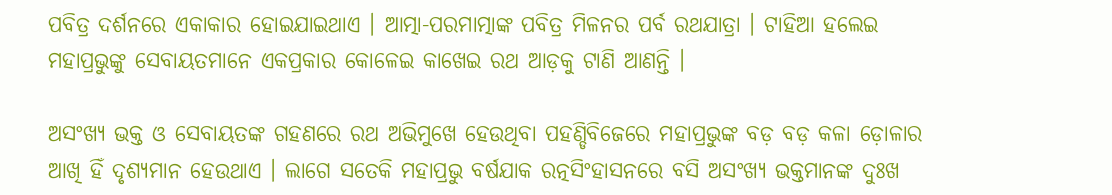ପବିତ୍ର ଦର୍ଶନରେ ଏକାକାର ହୋଇଯାଇଥାଏ । ଆତ୍ମା-ପରମାତ୍ମାଙ୍କ ପବିତ୍ର ମିଳନର ପର୍ବ ରଥଯାତ୍ରା । ଟାହିଆ ହଲେଇ ମହାପ୍ରଭୁଙ୍କୁ ସେବାୟତମାନେ ଏକପ୍ରକାର କୋଳେଇ କାଖେଇ ରଥ ଆଡ଼କୁ ଟାଣି ଆଣନ୍ତି ।

ଅସଂଖ୍ୟ ଭକ୍ତ ଓ ସେବାୟତଙ୍କ ଗହଣରେ ରଥ ଅଭିମୁଖେ ହେଉଥିବା ପହଣ୍ଡିବିଜେରେ ମହାପ୍ରଭୁଙ୍କ ବଡ଼ ବଡ଼ କଳା ଡ଼ୋଳାର ଆଖି ହିଁ ଦୃଶ୍ୟମାନ ହେଉଥାଏ । ଲାଗେ ସତେକି ମହାପ୍ରଭୁ ବର୍ଷଯାକ ରତ୍ନସିଂହାସନରେ ବସି ଅସଂଖ୍ୟ ଭକ୍ତମାନଙ୍କ ଦୁଃଖ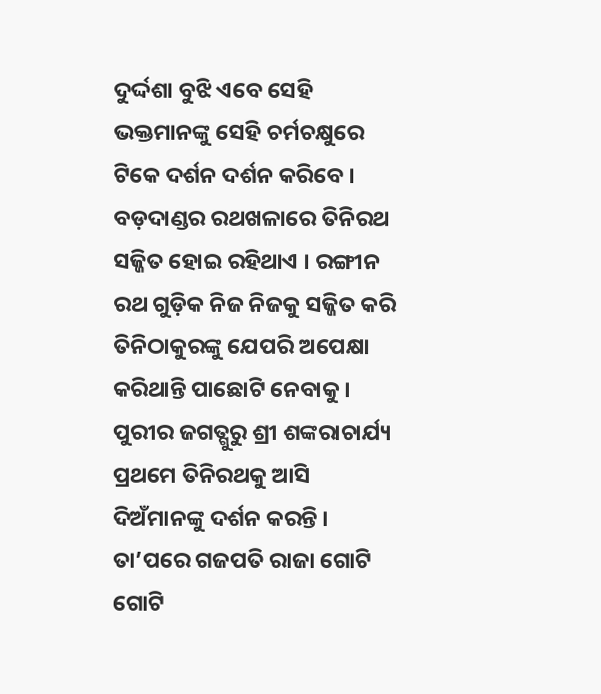ଦୁର୍ଦ୍ଦଶା ବୁଝି ଏବେ ସେହି ଭକ୍ତମାନଙ୍କୁ ସେହି ଚର୍ମଚକ୍ଷୁରେ ଟିକେ ଦର୍ଶନ ଦର୍ଶନ କରିବେ । ବଡ଼ଦାଣ୍ଡର ରଥଖଳାରେ ତିନିରଥ ସଜ୍ଜିତ ହୋଇ ରହିଥାଏ । ରଙ୍ଗୀନ ରଥ ଗୁଡ଼ିକ ନିଜ ନିଜକୁ ସଜ୍ଜିତ କରି ତିନିଠାକୁରଙ୍କୁ ଯେପରି ଅପେକ୍ଷା କରିଥାନ୍ତି ପାଛୋଟି ନେବାକୁ । ପୁରୀର ଜଗତ୍ଗୁରୁ ଶ୍ରୀ ଶଙ୍କରାଚାର୍ଯ୍ୟ ପ୍ରଥମେ ତିନିରଥକୁ ଆସି ଦିଅଁମାନଙ୍କୁ ଦର୍ଶନ କରନ୍ତି । ତା’ପରେ ଗଜପତି ରାଜା ଗୋଟି ଗୋଟି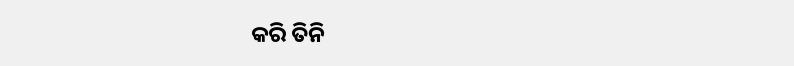କରି ତିନି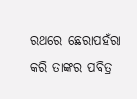ରଥରେ ଛେରାପହଁରା କରି ତାଙ୍କର ପବିତ୍ର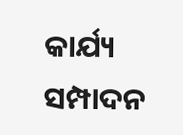କାର୍ଯ୍ୟ ସମ୍ପାଦନ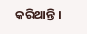କରିଥାନ୍ତି ।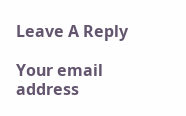Leave A Reply

Your email address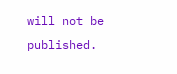will not be published.